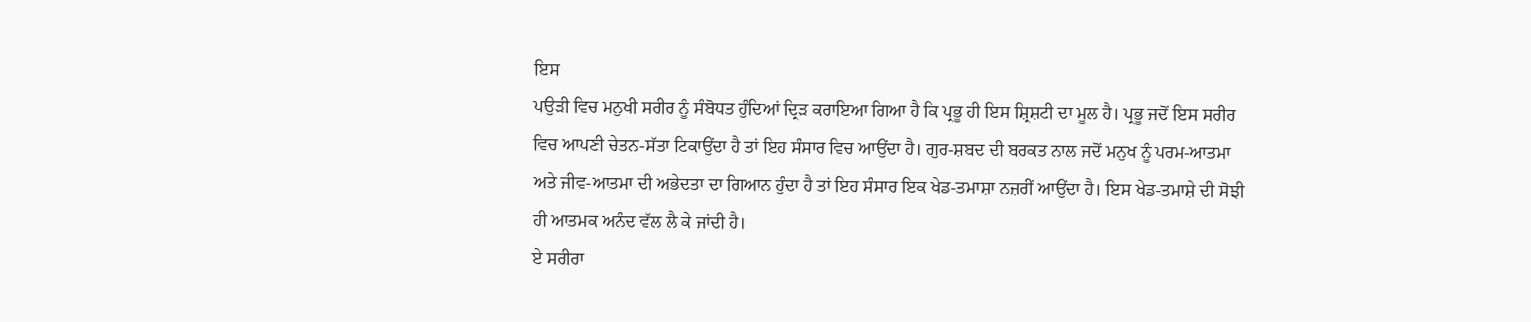ਇਸ
ਪਉੜੀ ਵਿਚ ਮਨੁਖੀ ਸਰੀਰ ਨੂੰ ਸੰਬੋਧਤ ਹੁੰਦਿਆਂ ਦ੍ਰਿੜ ਕਰਾਇਆ ਗਿਆ ਹੈ ਕਿ ਪ੍ਰਭੂ ਹੀ ਇਸ ਸ਼੍ਰਿਸ਼ਟੀ ਦਾ ਮੂਲ ਹੈ। ਪ੍ਰਭੂ ਜਦੋਂ ਇਸ ਸਰੀਰ ਵਿਚ ਆਪਣੀ ਚੇਤਨ-ਸੱਤਾ ਟਿਕਾਉਂਦਾ ਹੈ ਤਾਂ ਇਹ ਸੰਸਾਰ ਵਿਚ ਆਉਂਦਾ ਹੈ। ਗੁਰ-ਸ਼ਬਦ ਦੀ ਬਰਕਤ ਨਾਲ ਜਦੋਂ ਮਨੁਖ ਨੂੰ ਪਰਮ-ਆਤਮਾ ਅਤੇ ਜੀਵ-ਆਤਮਾ ਦੀ ਅਭੇਦਤਾ ਦਾ ਗਿਆਨ ਹੁੰਦਾ ਹੈ ਤਾਂ ਇਹ ਸੰਸਾਰ ਇਕ ਖੇਡ-ਤਮਾਸ਼ਾ ਨਜ਼ਰੀਂ ਆਉਂਦਾ ਹੈ। ਇਸ ਖੇਡ-ਤਮਾਸ਼ੇ ਦੀ ਸੋਝੀ ਹੀ ਆਤਮਕ ਅਨੰਦ ਵੱਲ ਲੈ ਕੇ ਜਾਂਦੀ ਹੈ।
ਏ ਸਰੀਰਾ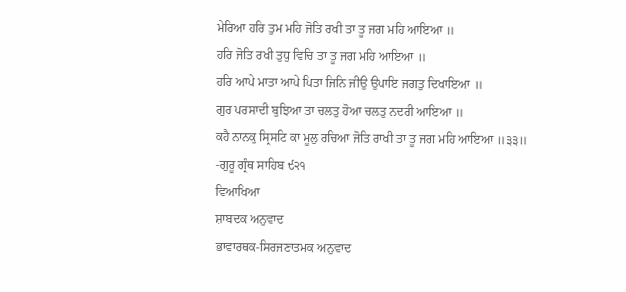ਮੇਰਿਆ ਹਰਿ ਤੁਮ ਮਹਿ ਜੋਤਿ ਰਖੀ ਤਾ ਤੂ ਜਗ ਮਹਿ ਆਇਆ ॥
ਹਰਿ ਜੋਤਿ ਰਖੀ ਤੁਧੁ ਵਿਚਿ ਤਾ ਤੂ ਜਗ ਮਹਿ ਆਇਆ ॥
ਹਰਿ ਆਪੇ ਮਾਤਾ ਆਪੇ ਪਿਤਾ ਜਿਨਿ ਜੀਉ ਉਪਾਇ ਜਗਤੁ ਦਿਖਾਇਆ ॥
ਗੁਰ ਪਰਸਾਦੀ ਬੁਝਿਆ ਤਾ ਚਲਤੁ ਹੋਆ ਚਲਤੁ ਨਦਰੀ ਆਇਆ ॥
ਕਹੈ ਨਾਨਕੁ ਸ੍ਰਿਸਟਿ ਕਾ ਮੂਲੁ ਰਚਿਆ ਜੋਤਿ ਰਾਖੀ ਤਾ ਤੂ ਜਗ ਮਹਿ ਆਇਆ ॥੩੩॥
-ਗੁਰੂ ਗ੍ਰੰਥ ਸਾਹਿਬ ੯੨੧
ਵਿਆਖਿਆ
ਸ਼ਾਬਦਕ ਅਨੁਵਾਦ
ਭਾਵਾਰਥਕ-ਸਿਰਜਣਾਤਮਕ ਅਨੁਵਾਦ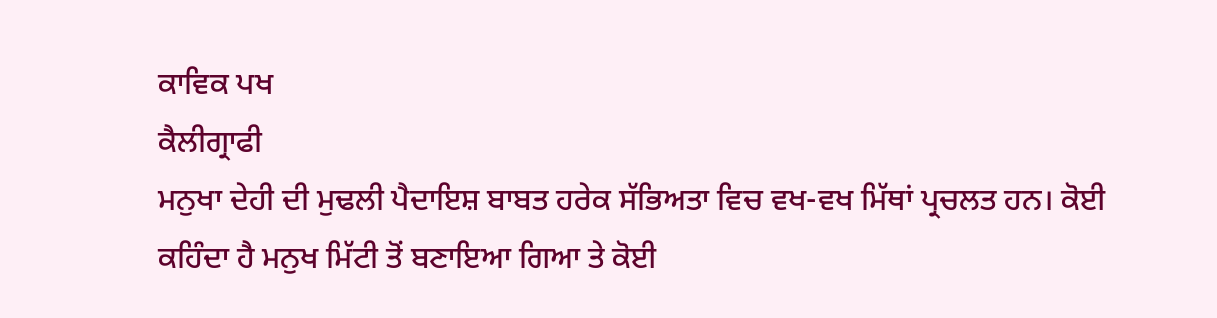ਕਾਵਿਕ ਪਖ
ਕੈਲੀਗ੍ਰਾਫੀ
ਮਨੁਖਾ ਦੇਹੀ ਦੀ ਮੁਢਲੀ ਪੈਦਾਇਸ਼ ਬਾਬਤ ਹਰੇਕ ਸੱਭਿਅਤਾ ਵਿਚ ਵਖ-ਵਖ ਮਿੱਥਾਂ ਪ੍ਰਚਲਤ ਹਨ। ਕੋਈ ਕਹਿੰਦਾ ਹੈ ਮਨੁਖ ਮਿੱਟੀ ਤੋਂ ਬਣਾਇਆ ਗਿਆ ਤੇ ਕੋਈ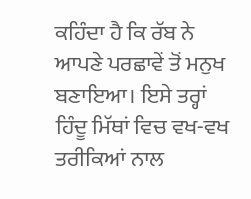ਕਹਿੰਦਾ ਹੈ ਕਿ ਰੱਬ ਨੇ ਆਪਣੇ ਪਰਛਾਵੇਂ ਤੋਂ ਮਨੁਖ ਬਣਾਇਆ। ਇਸੇ ਤਰ੍ਹਾਂ ਹਿੰਦੂ ਮਿੱਥਾਂ ਵਿਚ ਵਖ-ਵਖ ਤਰੀਕਿਆਂ ਨਾਲ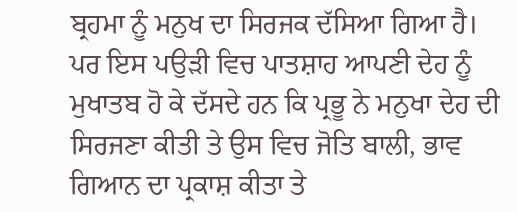ਬ੍ਰਹਮਾ ਨੂੰ ਮਨੁਖ ਦਾ ਸਿਰਜਕ ਦੱਸਿਆ ਗਿਆ ਹੈ।
ਪਰ ਇਸ ਪਉੜੀ ਵਿਚ ਪਾਤਸ਼ਾਹ ਆਪਣੀ ਦੇਹ ਨੂੰ ਮੁਖਾਤਬ ਹੋ ਕੇ ਦੱਸਦੇ ਹਨ ਕਿ ਪ੍ਰਭੂ ਨੇ ਮਨੁਖਾ ਦੇਹ ਦੀ ਸਿਰਜਣਾ ਕੀਤੀ ਤੇ ਉਸ ਵਿਚ ਜੋਤਿ ਬਾਲੀ, ਭਾਵ ਗਿਆਨ ਦਾ ਪ੍ਰਕਾਸ਼ ਕੀਤਾ ਤੇ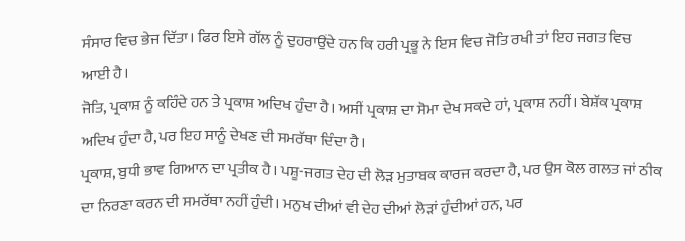ਸੰਸਾਰ ਵਿਚ ਭੇਜ ਦਿੱਤਾ। ਫਿਰ ਇਸੇ ਗੱਲ ਨੂੰ ਦੁਹਰਾਉਂਦੇ ਹਨ ਕਿ ਹਰੀ ਪ੍ਰਭੂ ਨੇ ਇਸ ਵਿਚ ਜੋਤਿ ਰਖੀ ਤਾਂ ਇਹ ਜਗਤ ਵਿਚ ਆਈ ਹੈ।
ਜੋਤਿ, ਪ੍ਰਕਾਸ਼ ਨੂੰ ਕਹਿੰਦੇ ਹਨ ਤੇ ਪ੍ਰਕਾਸ਼ ਅਦਿਖ ਹੁੰਦਾ ਹੈ। ਅਸੀਂ ਪ੍ਰਕਾਸ਼ ਦਾ ਸੋਮਾ ਦੇਖ ਸਕਦੇ ਹਾਂ, ਪ੍ਰਕਾਸ਼ ਨਹੀਂ। ਬੇਸ਼ੱਕ ਪ੍ਰਕਾਸ਼ ਅਦਿਖ ਹੁੰਦਾ ਹੈ, ਪਰ ਇਹ ਸਾਨੂੰ ਦੇਖਣ ਦੀ ਸਮਰੱਥਾ ਦਿੰਦਾ ਹੈ।
ਪ੍ਰਕਾਸ਼, ਬੁਧੀ ਭਾਵ ਗਿਆਨ ਦਾ ਪ੍ਰਤੀਕ ਹੈ। ਪਸ਼ੂ-ਜਗਤ ਦੇਹ ਦੀ ਲੋੜ ਮੁਤਾਬਕ ਕਾਰਜ ਕਰਦਾ ਹੈ, ਪਰ ਉਸ ਕੋਲ ਗਲਤ ਜਾਂ ਠੀਕ ਦਾ ਨਿਰਣਾ ਕਰਨ ਦੀ ਸਮਰੱਥਾ ਨਹੀਂ ਹੁੰਦੀ। ਮਨੁਖ ਦੀਆਂ ਵੀ ਦੇਹ ਦੀਆਂ ਲੋੜਾਂ ਹੁੰਦੀਆਂ ਹਨ, ਪਰ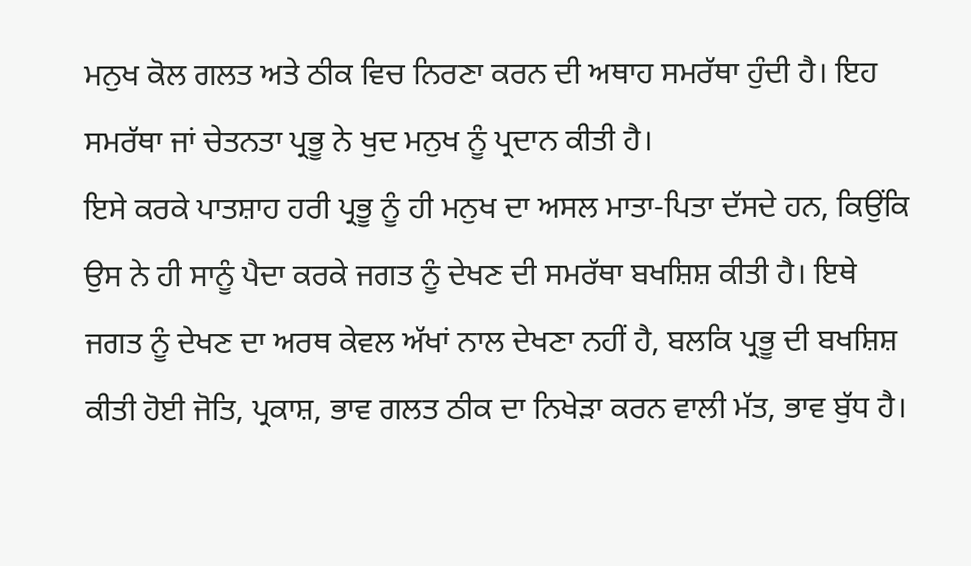ਮਨੁਖ ਕੋਲ ਗਲਤ ਅਤੇ ਠੀਕ ਵਿਚ ਨਿਰਣਾ ਕਰਨ ਦੀ ਅਥਾਹ ਸਮਰੱਥਾ ਹੁੰਦੀ ਹੈ। ਇਹ ਸਮਰੱਥਾ ਜਾਂ ਚੇਤਨਤਾ ਪ੍ਰਭੂ ਨੇ ਖੁਦ ਮਨੁਖ ਨੂੰ ਪ੍ਰਦਾਨ ਕੀਤੀ ਹੈ।
ਇਸੇ ਕਰਕੇ ਪਾਤਸ਼ਾਹ ਹਰੀ ਪ੍ਰਭੂ ਨੂੰ ਹੀ ਮਨੁਖ ਦਾ ਅਸਲ ਮਾਤਾ-ਪਿਤਾ ਦੱਸਦੇ ਹਨ, ਕਿਉਂਕਿ ਉਸ ਨੇ ਹੀ ਸਾਨੂੰ ਪੈਦਾ ਕਰਕੇ ਜਗਤ ਨੂੰ ਦੇਖਣ ਦੀ ਸਮਰੱਥਾ ਬਖਸ਼ਿਸ਼ ਕੀਤੀ ਹੈ। ਇਥੇ ਜਗਤ ਨੂੰ ਦੇਖਣ ਦਾ ਅਰਥ ਕੇਵਲ ਅੱਖਾਂ ਨਾਲ ਦੇਖਣਾ ਨਹੀਂ ਹੈ, ਬਲਕਿ ਪ੍ਰਭੂ ਦੀ ਬਖਸ਼ਿਸ਼ ਕੀਤੀ ਹੋਈ ਜੋਤਿ, ਪ੍ਰਕਾਸ਼, ਭਾਵ ਗਲਤ ਠੀਕ ਦਾ ਨਿਖੇੜਾ ਕਰਨ ਵਾਲੀ ਮੱਤ, ਭਾਵ ਬੁੱਧ ਹੈ।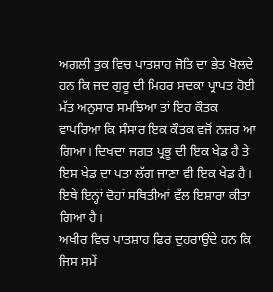ਅਗਲੀ ਤੁਕ ਵਿਚ ਪਾਤਸ਼ਾਹ ਜੋਤਿ ਦਾ ਭੇਤ ਖੋਲਦੇ ਹਨ ਕਿ ਜਦ ਗੁਰੂ ਦੀ ਮਿਹਰ ਸਦਕਾ ਪ੍ਰਾਪਤ ਹੋਈ ਮੱਤ ਅਨੁਸਾਰ ਸਮਝਿਆ ਤਾਂ ਇਹ ਕੌਤਕ ਵਾਪਰਿਆ ਕਿ ਸੰਸਾਰ ਇਕ ਕੌਤਕ ਵਜੋਂ ਨਜ਼ਰ ਆ ਗਿਆ। ਦਿਖਦਾ ਜਗਤ ਪ੍ਰਭੂ ਦੀ ਇਕ ਖੇਡ ਹੈ ਤੇ ਇਸ ਖੇਡ ਦਾ ਪਤਾ ਲੱਗ ਜਾਣਾ ਵੀ ਇਕ ਖੇਡ ਹੈ। ਇਥੇ ਇਨ੍ਹਾਂ ਦੋਹਾਂ ਸਥਿਤੀਆਂ ਵੱਲ ਇਸ਼ਾਰਾ ਕੀਤਾ ਗਿਆ ਹੈ।
ਅਖੀਰ ਵਿਚ ਪਾਤਸ਼ਾਹ ਫਿਰ ਦੁਹਰਾਉਂਦੇ ਹਨ ਕਿ ਜਿਸ ਸਮੇਂ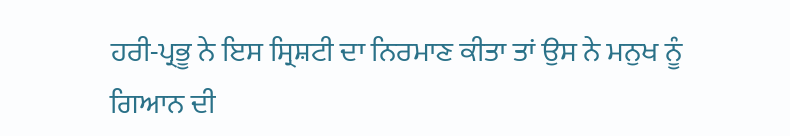ਹਰੀ-ਪ੍ਰਭੂ ਨੇ ਇਸ ਸ੍ਰਿਸ਼ਟੀ ਦਾ ਨਿਰਮਾਣ ਕੀਤਾ ਤਾਂ ਉਸ ਨੇ ਮਨੁਖ ਨੂੰ ਗਿਆਨ ਦੀ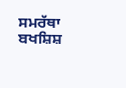ਸਮਰੱਥਾ ਬਖਸ਼ਿਸ਼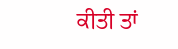ਕੀਤੀ ਤਾਂ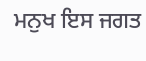ਮਨੁਖ ਇਸ ਜਗਤ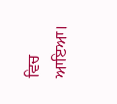ਵਿਚ ਆਇਆ।